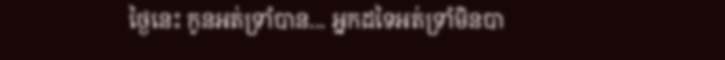ថ្ងៃនេះ កូនអត់ទ្រាំបាន... អ្នកដទៃអត់ទ្រាំមិនបា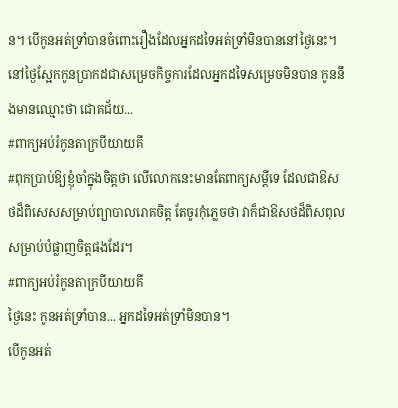ន។ បើកូនអត់ទ្រាំបានចំពោះរឿងដែលអ្នកដទៃអត់ទ្រាំមិនបាននៅថ្ងៃនេះ។ នៅថ្ងៃស្អែកកូនប្រាកដជាសម្រេចកិច្ចការដែលអ្នកដទៃសម្រេចមិនបាន កូននឹងមានឈ្មោះថា ជោគជ័យ...
#ពាក្យអប់រំកូនតាក្របីយាយគី
#ពុកប្រាប់ឱ្យខ្ញុំចាំក្នុងចិត្តថា លើលោកនេះមានតែពាក្យសម្ដីទេ ដែលជាឱសថដ៏ពិសេសសម្រាប់ព្យាបាលរោគចិត្ត តែចូរកុំភ្លេចថា វាក៏ជាឱសថដ៏ពិសពុលសម្រាប់បំផ្លាញចិត្តផងដែរ។
#ពាក្យអប់រំកូនតាក្របីយាយគី
ថ្ងៃនេះ កូនអត់ទ្រាំបាន... អ្នកដទៃអត់ទ្រាំមិនបាន។
បើកូនអត់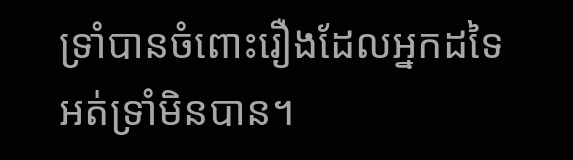ទ្រាំបានចំពោះរឿងដែលអ្នកដទៃអត់ទ្រាំមិនបាន។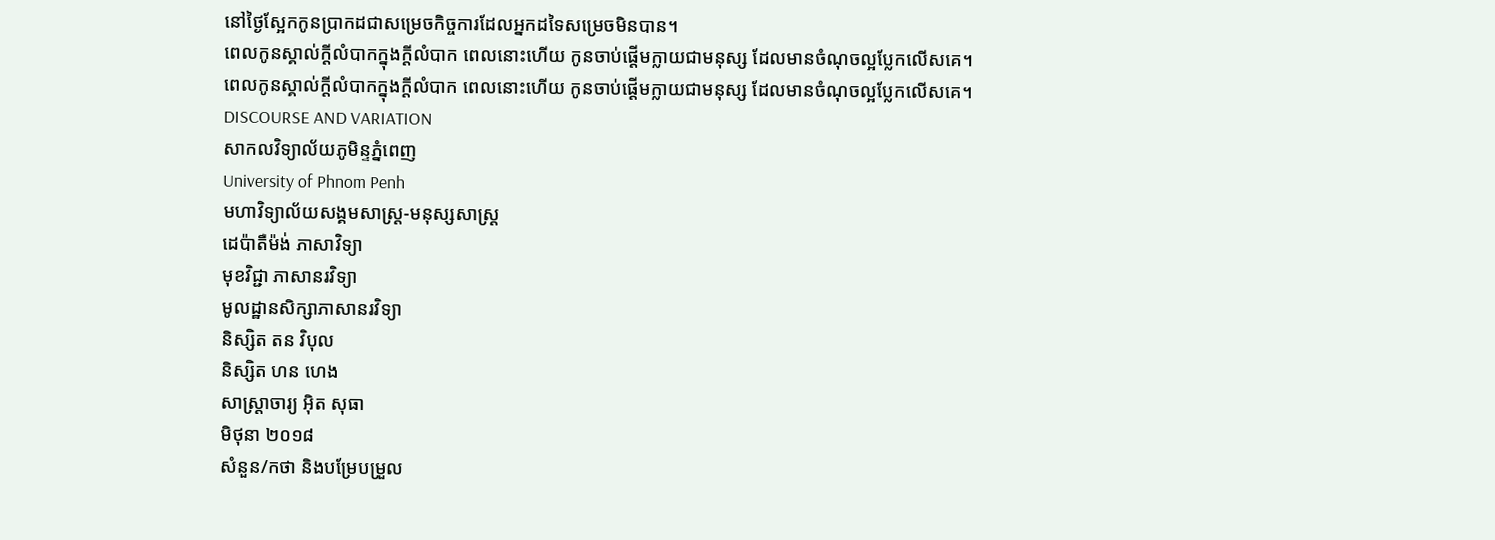នៅថ្ងៃស្អែកកូនប្រាកដជាសម្រេចកិច្ចការដែលអ្នកដទៃសម្រេចមិនបាន។
ពេលកូនស្គាល់ក្ដីលំបាកក្នុងក្ដីលំបាក ពេលនោះហើយ កូនចាប់ផ្ដើមក្លាយជាមនុស្ស ដែលមានចំណុចល្អប្លែកលើសគេ។
ពេលកូនស្គាល់ក្ដីលំបាកក្នុងក្ដីលំបាក ពេលនោះហើយ កូនចាប់ផ្ដើមក្លាយជាមនុស្ស ដែលមានចំណុចល្អប្លែកលើសគេ។
DISCOURSE AND VARIATION
សាកលវិទ្យាល័យភូមិន្ទភ្នំពេញ
University of Phnom Penh
មហាវិទ្យាល័យសង្គមសាស្រ្ត-មនុស្សសាស្ដ្រ
ដេប៉ាតឺម៉ង់ ភាសាវិទ្យា
មុខវិជ្ជា ភាសានរវិទ្យា
មូលដ្ឋានសិក្សាភាសានរវិទ្យា
និស្សិត តន វិបុល
និស្សិត ហន ហេង
សាស្រ្តាចារ្យ អ៊ិត សុធា
មិថុនា ២០១៨
សំនួន/កថា និងបម្រែបម្រួល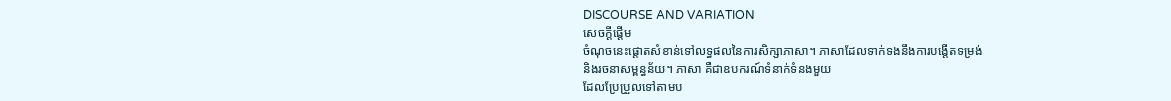DISCOURSE AND VARIATION
សេចក្ដីផ្ដើម
ចំណុចនេះផ្ដោតសំខាន់ទៅលទ្ធផលនៃការសិក្សាភាសា។ ភាសាដែលទាក់ទងនឹងការបង្ដើតទម្រង់
និងរចនាសម្ពន្ធន័យ។ ភាសា គឺជាឧបករណ៍ទំនាក់ទំនងមួយ
ដែលប្រែប្រួលទៅតាមប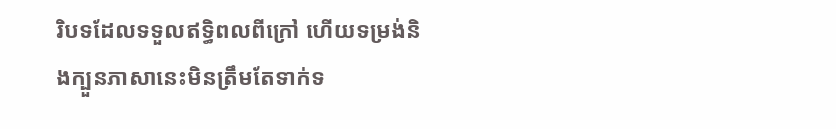រិបទដែលទទួលឥទ្ធិពលពីក្រៅ ហើយទម្រង់និងក្បួនភាសានេះមិនត្រឹមតែទាក់ទ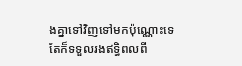ងគ្នាទៅវិញទៅមកប៉ុណ្ណោះទេ
តែក៏ទទួលរងឥទ្ធិពលពី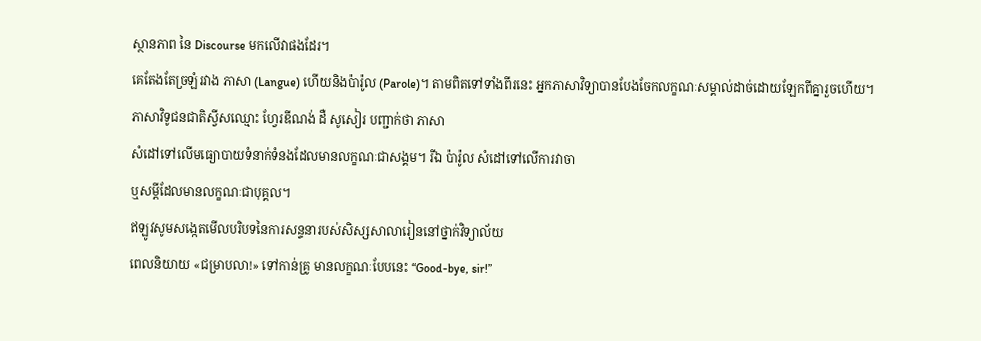ស្ថានភាព នៃ Discourse មកលើវាផងដែរ។
គេតែងតែច្រឡំរវាង ភាសា (Langue) ហើយនិងប៉ារ៉ូល (Parole)។ តាមពិតទៅទាំងពីរនេះ អ្នកភាសាវិទ្យាបានបែងចែកលក្ខណៈសម្គាល់ដាច់ដោយឡែកពីគ្នារួចហើយ។
ភាសាវិទូជនជាតិស្វីសឈ្មោះ ហ្វែរឌីណង់ ដឺ សូសៀរ បញ្ជាក់ថា ភាសា
សំដៅទៅលើមធ្យោបាយទំនាក់ទំនងដែលមានលក្ខណៈជាសង្គម។ រីឯ ប៉ារ៉ូល សំដៅទៅលើការវាចា
ឬសម្ដីដែលមានលក្ខណៈជាបុគ្គល។
ឥឡូវសូមសង្កេតមើលបរិបទនៃការសន្ទនារបស់សិស្សសាលារៀននៅថ្នាក់វិទ្យាល័យ
ពេលនិយាយ «ជម្រាបលា!» ទៅកាន់គ្រូ មានលក្ខណៈបែបនេះ “Good-bye, sir!”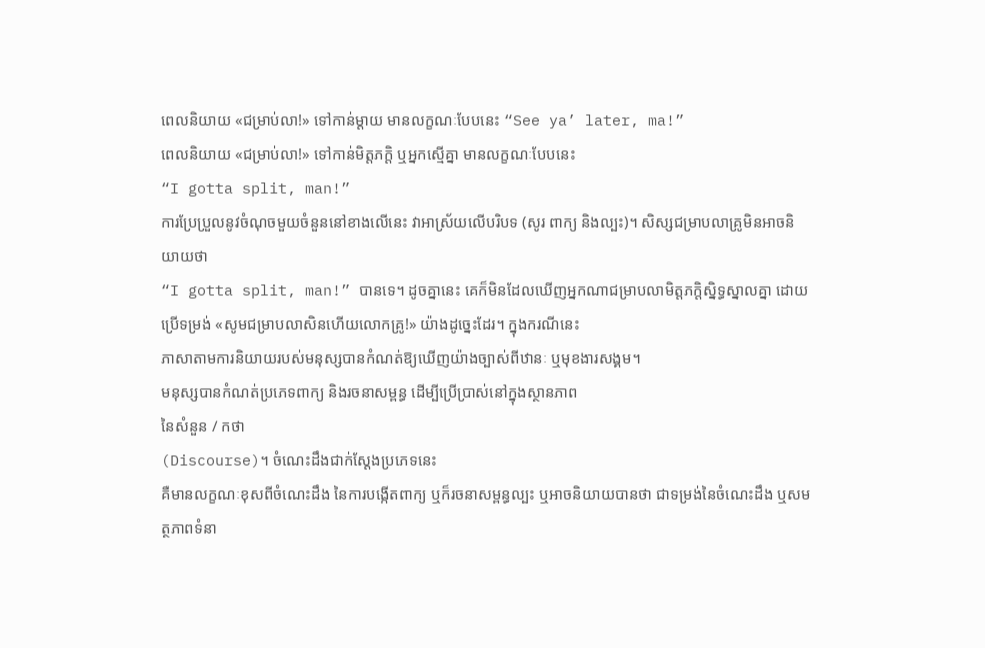ពេលនិយាយ «ជម្រាប់លា!» ទៅកាន់ម្ដាយ មានលក្ខណៈបែបនេះ “See ya’ later, ma!”
ពេលនិយាយ «ជម្រាប់លា!» ទៅកាន់មិត្តភក្ដិ ឬអ្នកស្មើគ្នា មានលក្ខណៈបែបនេះ
“I gotta split, man!”
ការប្រែប្រួលនូវចំណុចមួយចំនួននៅខាងលើនេះ វាអាស្រ័យលើបរិបទ (សូរ ពាក្យ និងល្បះ)។ សិស្សជម្រាបលាគ្រូមិនអាចនិយាយថា
“I gotta split, man!” បានទេ។ ដូចគ្នានេះ គេក៏មិនដែលឃើញអ្នកណាជម្រាបលាមិត្តភក្តិស្និទ្ធស្នាលគ្នា ដោយប្រើទម្រង់ «សូមជម្រាបលាសិនហើយលោកគ្រូ!» យ៉ាងដូច្នេះដែរ។ ក្នុងករណីនេះ
ភាសាតាមការនិយាយរបស់មនុស្សបានកំណត់ឱ្យឃើញយ៉ាងច្បាស់ពីឋានៈ ឬមុខងារសង្គម។
មនុស្សបានកំណត់ប្រភេទពាក្យ និងរចនាសម្ពន្ធ ដើម្បីប្រើប្រាស់នៅក្នុងស្ថានភាព
នៃសំនួន / កថា
(Discourse)។ ចំណេះដឹងជាក់ស្ដែងប្រភេទនេះ
គឺមានលក្ខណៈខុសពីចំណេះដឹង នៃការបង្កើតពាក្យ ឬក៏រចនាសម្ពន្ធល្បះ ឬអាចនិយាយបានថា ជាទម្រង់នៃចំណេះដឹង ឬសមត្ថភាពទំនា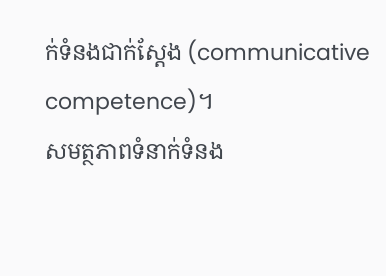ក់ទំនងជាក់ស្ដែង (communicative competence)។
សមត្ថភាពទំនាក់ទំនង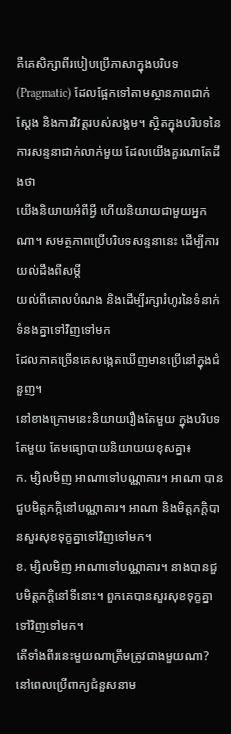គឺគេសិក្សាពីរបៀបប្រើភាសាក្នុងបរិបទ (Pragmatic) ដែលផ្អែកទៅតាមស្ថានភាពជាក់ស្ដែង និងការវិវត្តរបស់សង្គម។ ស្ថិតក្នុងបរិបទនៃការសន្ទនាជាក់លាក់មួយ ដែលយើងគួរណាតែដឹងថា
យើងនិយាយអំពីអ្វី ហើយនិយាយជាមួយអ្នកណា។ សមត្ថភាពប្រើបរិបទសន្ទនានេះ ដើម្បីការយល់ដឹងពីសម្ដី
យល់ពីគោលបំណង និងដើម្បីរក្សារំហូរនៃទំនាក់ទំនងគ្នាទៅវិញទៅមក
ដែលភាគច្រើនគេសង្កេតឃើញមានប្រើនៅក្នុងជំនួញ។
នៅខាងក្រោមនេះនិយាយរឿងតែមួយ ក្នុងបរិបទតែមួយ តែមធ្យោបាយនិយាយយខុសគ្នា៖
ក. ម្សិលមិញ អាណាទៅបណ្ណាគារ។ អាណា បានជួបមិត្តភក្កិនៅបណ្ណាគារ។ អាណា និងមិត្តភក្ដិបានសួរសុខទុក្ខគ្នាទៅវិញទៅមក។
ខ. ម្សិលមិញ អាណាទៅបណ្ណាគារ។ នាងបានជួបមិត្តភក្ដិនៅទីនោះ។ ពួកគេបានសួរសុខទុក្ខគ្នាទៅវិញទៅមក។
តើទាំងពីរនេះមួយណាត្រឹមត្រូវជាងមួយណា? នៅពេលប្រើពាក្យជំនួសនាម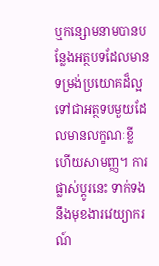ឬកន្សោមនាមបានបន្លែងអត្ថបទដែលមានទម្រង់ប្រយោគដ៏ល្អទៅជាអត្ថទបមួយដែលមានលក្ខណៈខ្លី
ហើយសាមញ្ញ។ ការផ្លាស់ប្ដូរនេះ ទាក់ទងនឹងមុខងារវេយ្យាករណ៍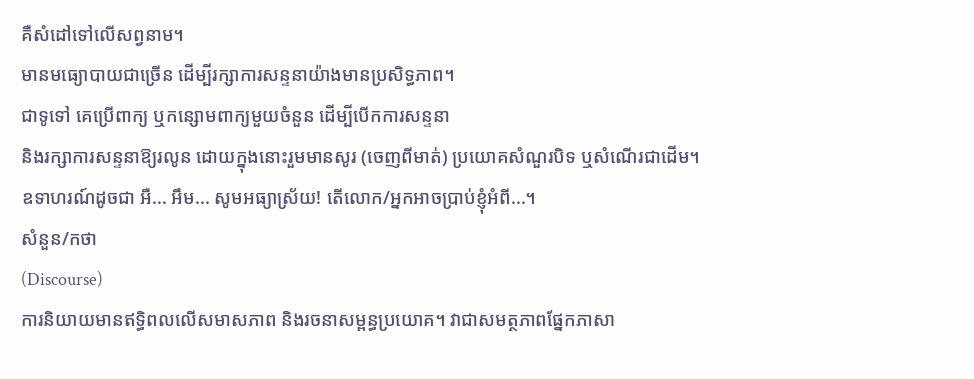គឺសំដៅទៅលើសព្វនាម។
មានមធ្យោបាយជាច្រើន ដើម្បីរក្សាការសន្ទនាយ៉ាងមានប្រសិទ្ធភាព។
ជាទូទៅ គេប្រើពាក្យ ឬកន្សោមពាក្យមួយចំនួន ដើម្បីបើកការសន្ទនា
និងរក្សាការសន្ទនាឱ្យរលូន ដោយក្នុងនោះរួមមានសូរ (ចេញពីមាត់) ប្រយោគសំណួរបិទ ឬសំណើរជាដើម។
ឧទាហរណ៍ដូចជា អឺ... អឹម... សូមអធ្យាស្រ័យ! តើលោក/អ្នកអាចប្រាប់ខ្ញុំអំពី...។
សំនួន/កថា
(Discourse)
ការនិយាយមានឥទ្ធិពលលើសមាសភាព និងរចនាសម្ពន្ធប្រយោគ។ វាជាសមត្ថភាពផ្នែកភាសា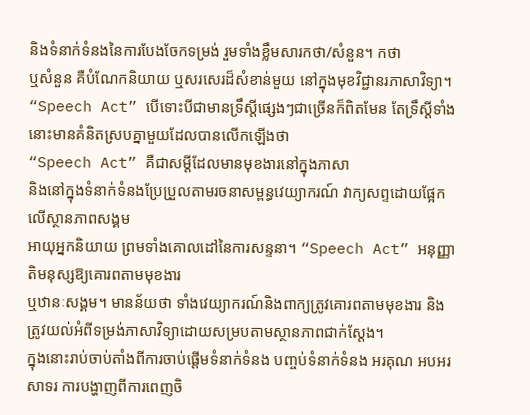និងទំនាក់ទំនងនៃការបែងចែកទម្រង់ រួមទាំងខ្លឹមសារកថា/សំនួន។ កថា
ឬសំនួន គឺបំណែកនិយាយ ឬសរសេរដ៏សំខាន់មួយ នៅក្នុងមុខវិជ្ជានរភាសាវិទ្យា។
“Speech Act” បើទោះបីជាមានទ្រឹស្ដីផ្សេងៗជាច្រើនក៏ពិតមែន តែទ្រឹស្ដីទាំងនោះមានគំនិតស្របគ្នាមួយដែលបានលើកឡើងថា
“Speech Act” គឺជាសម្ដីដែលមានមុខងារនៅក្នុងភាសា
និងនៅក្នុងទំនាក់ទំនងប្រែប្រួលតាមរចនាសម្ពន្ធវេយ្យាករណ៍ វាក្យសព្ទដោយផ្អែកលើស្ថានភាពសង្គម
អាយុអ្នកនិយាយ ព្រមទាំងគោលដៅនៃការសន្ទនា។ “Speech Act” អនុញ្ញាតិមនុស្សឱ្យគោរពតាមមុខងារ
ឬឋានៈសង្គម។ មានន័យថា ទាំងវេយ្យាករណ៍និងពាក្យត្រូវគោរពតាមមុខងារ និងត្រូវយល់អំពីទម្រង់ភាសាវិទ្យាដោយសម្របតាមស្ថានភាពជាក់ស្ដែង។
ក្នុងនោះរាប់ចាប់តាំងពីការចាប់ផ្ដើមទំនាក់ទំនង បញ្ចប់ទំនាក់ទំនង អរគុណ អបអរសាទរ ការបង្ហាញពីការពេញចិ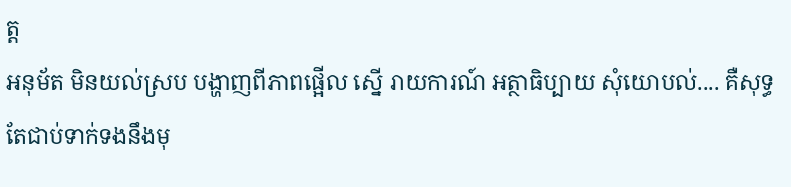ត្ត
អនុម័ត មិនយល់ស្រប បង្ហាញពីភាពផ្អើល ស្នើ រាយការណ៍ អត្ថាធិប្បាយ សុំយោបល់.... គឺសុទ្ធតែជាប់ទាក់ទងនឹងមុ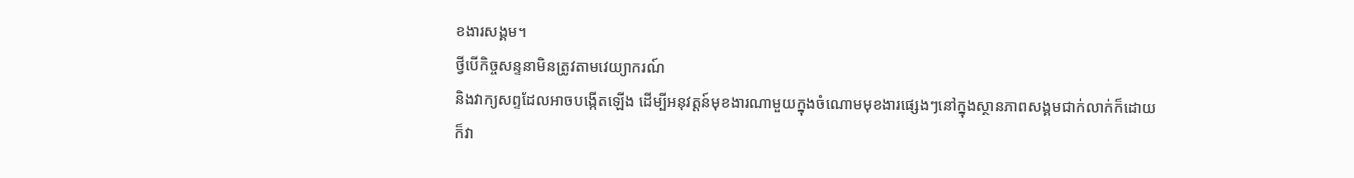ខងារសង្គម។
ថ្វីបើកិច្ចសន្ទនាមិនត្រូវតាមវេយ្យាករណ៍
និងវាក្យសព្ទដែលអាចបង្កើតឡើង ដើម្បីអនុវត្តន៍មុខងារណាមួយក្នុងចំណោមមុខងារផ្សេងៗនៅក្នុងស្ថានភាពសង្គមជាក់លាក់ក៏ដោយ
ក៏វា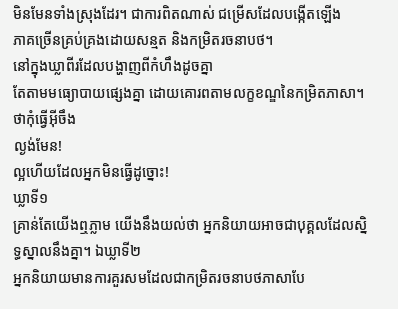មិនមែនទាំងស្រុងដែរ។ ជាការពិតណាស់ ជម្រើសដែលបង្កើតឡើង
ភាគច្រើនគ្រប់គ្រងដោយសន្មត និងកម្រិតរចនាបថ។
នៅក្នុងឃ្លាពីរដែលបង្ហាញពីកំហឹងដូចគ្នា
តែតាមមធ្យោបាយផ្សេងគ្នា ដោយគោរពតាមលក្ខខណ្ឌនៃកម្រិតភាសា។
ថាកុំធ្វើអ៊ីចឹង
ល្ងង់មែន!
ល្អហើយដែលអ្នកមិនធ្វើដូច្នោះ!
ឃ្លាទី១
គ្រាន់តែយើងឮភ្លាម យើងនឹងយល់ថា អ្នកនិយាយអាចជាបុគ្គលដែលស្និទ្ធស្នាលនឹងគ្នា។ ឯឃ្លាទី២
អ្នកនិយាយមានការគួរសមដែលជាកម្រិតរចនាបថភាសាបែ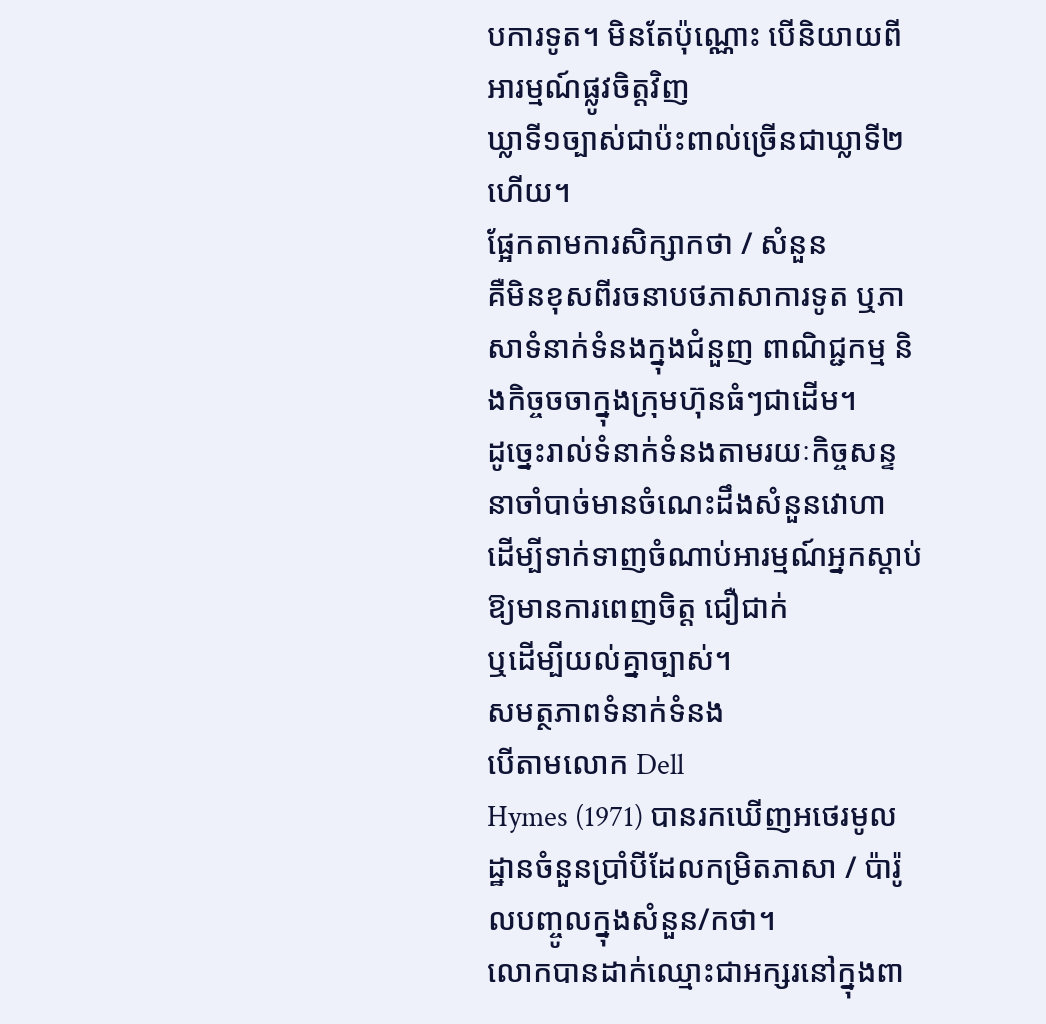បការទូត។ មិនតែប៉ុណ្ណោះ បើនិយាយពីអារម្មណ៍ផ្លូវចិត្តវិញ
ឃ្លាទី១ច្បាស់ជាប៉ះពាល់ច្រើនជាឃ្លាទី២ហើយ។
ផ្អែកតាមការសិក្សាកថា / សំនួន
គឺមិនខុសពីរចនាបថភាសាការទូត ឬភាសាទំនាក់ទំនងក្នុងជំនួញ ពាណិជ្ជកម្ម និងកិច្ចចចាក្នុងក្រុមហ៊ុនធំៗជាដើម។
ដូច្នេះរាល់ទំនាក់ទំនងតាមរយៈកិច្ចសន្ទនាចាំបាច់មានចំណេះដឹងសំនួនវោហា
ដើម្បីទាក់ទាញចំណាប់អារម្មណ៍អ្នកស្ដាប់ឱ្យមានការពេញចិត្ត ជឿជាក់
ឬដើម្បីយល់គ្នាច្បាស់។
សមត្ថភាពទំនាក់ទំនង
បើតាមលោក Dell
Hymes (1971) បានរកឃើញអថេរមូលដ្ឋានចំនួនប្រាំបីដែលកម្រិតភាសា / ប៉ារ៉ូលបញ្ចូលក្នុងសំនួន/កថា។
លោកបានដាក់ឈ្មោះជាអក្សរនៅក្នុងពា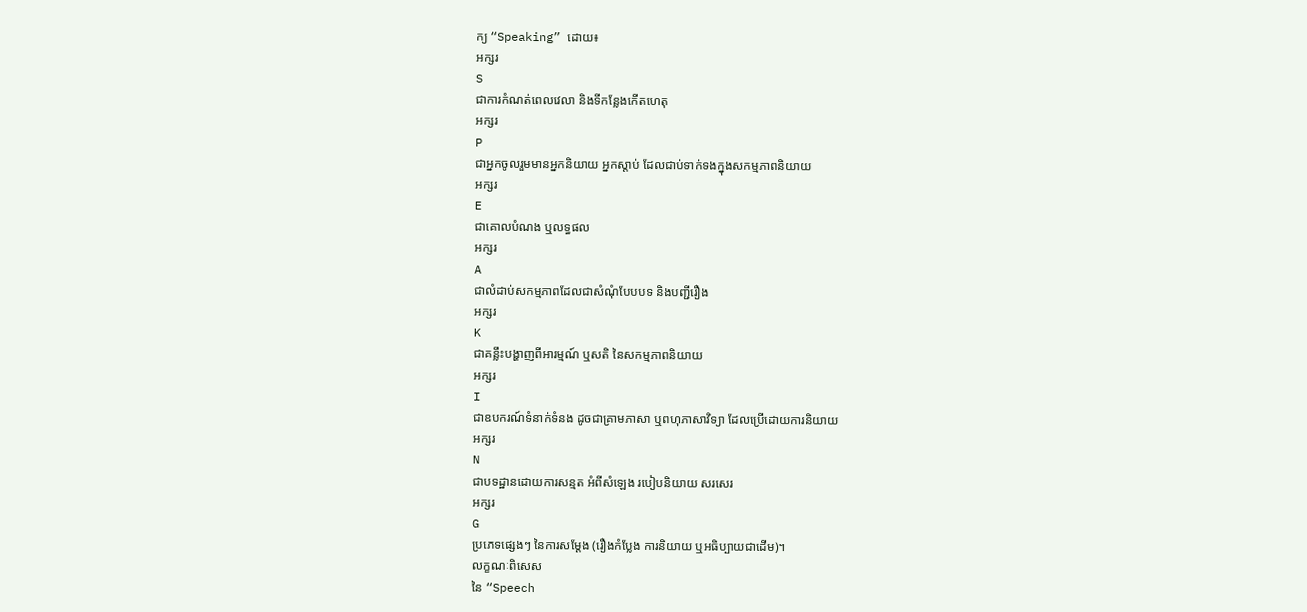ក្យ “Speaking” ដោយ៖
អក្សរ
S
ជាការកំណត់ពេលវេលា និងទីកន្លែងកើតហេតុ
អក្សរ
P
ជាអ្នកចូលរួមមានអ្នកនិយាយ អ្នកស្ដាប់ ដែលជាប់ទាក់ទងក្នុងសកម្មភាពនិយាយ
អក្សរ
E
ជាគោលបំណង ឬលទ្ធផល
អក្សរ
A
ជាលំដាប់សកម្មភាពដែលជាសំណុំបែបបទ និងបញ្ជីរឿង
អក្សរ
K
ជាគន្លឹះបង្ហាញពីអារម្មណ៍ ឬសតិ នៃសកម្មភាពនិយាយ
អក្សរ
I
ជាឧបករណ៍ទំនាក់ទំនង ដូចជាគ្រាមភាសា ឬពហុភាសាវិទ្យា ដែលប្រើដោយការនិយាយ
អក្សរ
N
ជាបទដ្ឋានដោយការសន្មត អំពីសំឡេង របៀបនិយាយ សរសេរ
អក្សរ
G
ប្រភេទផ្សេងៗ នៃការសម្តែង (រឿងកំប្លែង ការនិយាយ ឬអធិប្បាយជាដើម)។
លក្ខណៈពិសេស
នៃ “Speech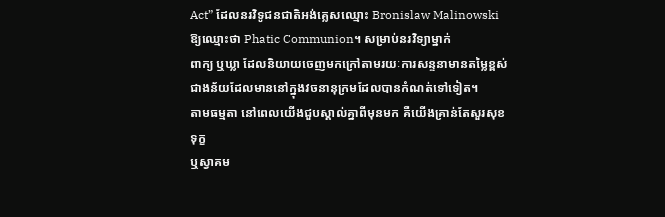Act” ដែលនរវិទូជនជាតិអង់គ្លេសឈ្មោះ Bronislaw Malinowski ឱ្យឈ្មោះថា Phatic Communion។ សម្រាប់នរវិទ្យាម្នាក់
ពាក្យ ឬឃ្លា ដែលនិយាយចេញមកក្រៅតាមរយៈការសន្ទនាមានតម្លៃខ្ពស់ជាងន័យដែលមាននៅក្នុងវចនានុក្រមដែលបានកំណត់ទៅទៀត។
តាមធម្មតា នៅពេលយើងជួបស្គាល់គ្នាពីមុនមក គឺយើងគ្រាន់តែសួរសុខទុក្ខ
ឬស្វាគម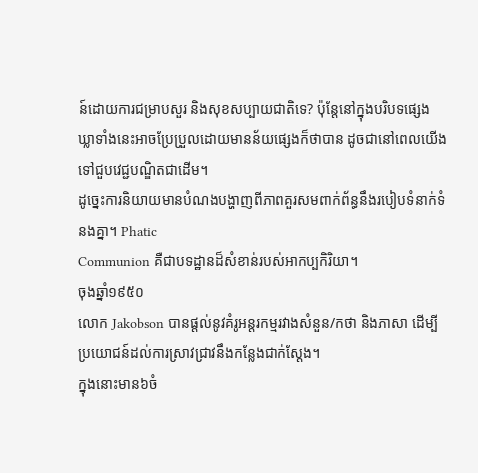ន៍ដោយការជម្រាបសួរ និងសុខសប្បាយជាតិទេ? ប៉ុន្តែនៅក្នុងបរិបទផ្សេង
ឃ្លាទាំងនេះអាចប្រែប្រួលដោយមានន័យផ្សេងក៏ថាបាន ដូចជានៅពេលយើងទៅជួបវេជ្ជបណ្ឌិតជាដើម។
ដូច្នេះការនិយាយមានបំណងបង្ហាញពីភាពគួរសមពាក់ព័ន្ធនឹងរបៀបទំនាក់ទំនងគ្នា។ Phatic
Communion គឺជាបទដ្ឋានដ៏សំខាន់របស់អាកប្បកិរិយា។
ចុងឆ្នាំ១៩៥០
លោក Jakobson បានផ្តល់នូវគំរូអន្តរកម្មរវាងសំនួន/កថា និងភាសា ដើម្បីប្រយោជន៍ដល់ការស្រាវជ្រាវនឹងកន្លែងជាក់ស្ដែង។
ក្នុងនោះមាន៦ចំ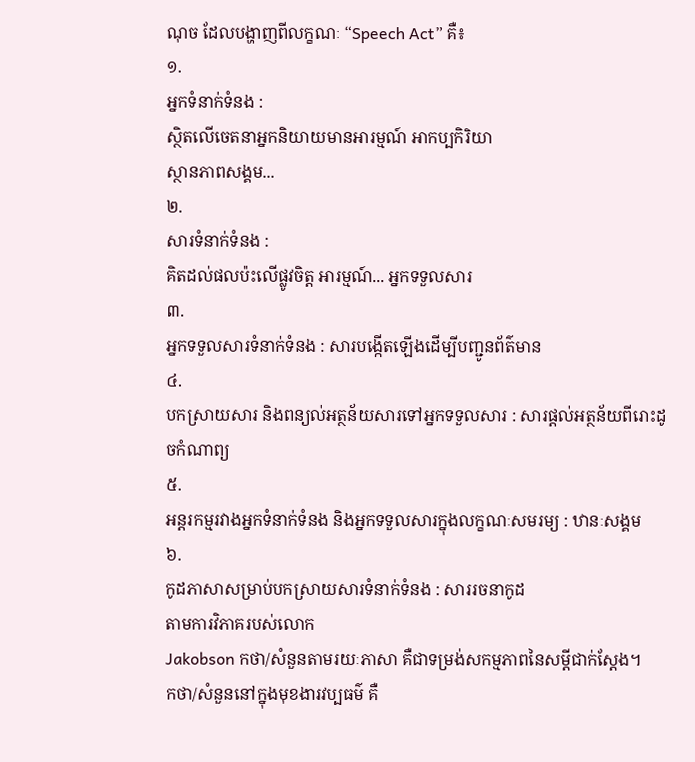ណុច ដែលបង្ហាញពីលក្ខណៈ “Speech Act” គឺ៖
១.
អ្នកទំនាក់ទំនង :
ស្ថិតលើចេតនាអ្នកនិយាយមានអារម្មណ៍ អាកប្បកិរិយា
ស្ថានភាពសង្គម...
២.
សារទំនាក់ទំនង :
គិតដល់ផលប៉ះលើផ្លូវចិត្ត អារម្មណ៍... អ្នកទទួលសារ
៣.
អ្នកទទួលសារទំនាក់ទំនង : សារបង្កើតឡើងដើម្បីបញ្ជូនព័ត៌មាន
៤.
បកស្រាយសារ និងពន្យល់អត្ថន័យសារទៅអ្នកទទួលសារ : សារផ្ដល់អត្ថន័យពីរោះដូចកំណាព្យ
៥.
អន្តរកម្មរវាងអ្នកទំនាក់ទំនង និងអ្នកទទួលសារក្នុងលក្ខណៈសមរម្យ : ឋានៈសង្គម
៦.
កូដភាសាសម្រាប់បកស្រាយសារទំនាក់ទំនង : សាររចនាកូដ
តាមការវិភាគរបស់លោក
Jakobson កថា/សំនួនតាមរយៈភាសា គឺជាទម្រង់សកម្មភាពនៃសម្ដីជាក់ស្ដែង។
កថា/សំនួននៅក្នុងមុខងារវប្បធម៌ គឺ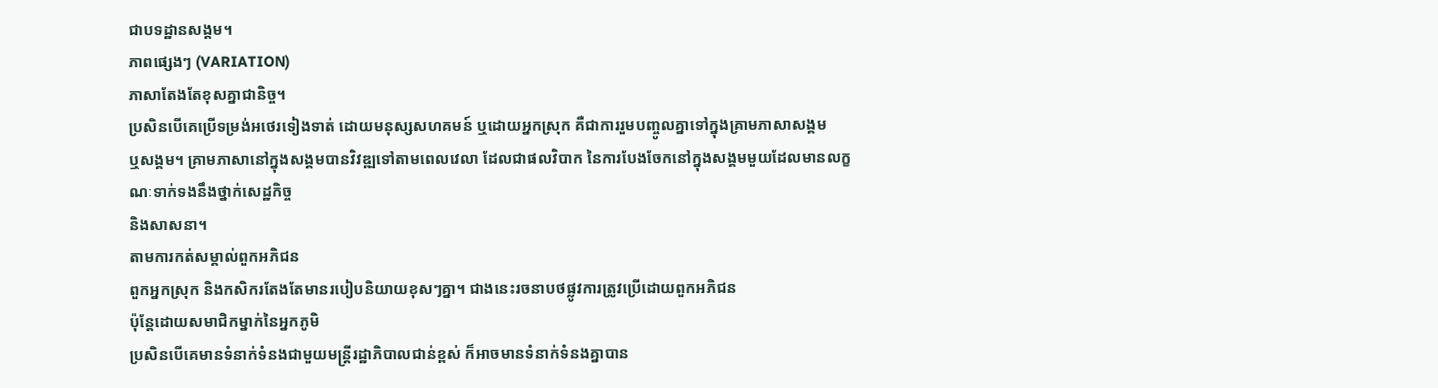ជាបទដ្ឋានសង្គម។
ភាពផ្សេងៗ (VARIATION)
ភាសាតែងតែខុសគ្នាជានិច្ច។
ប្រសិនបើគេប្រើទម្រង់អថេរទៀងទាត់ ដោយមនុស្សសហគមន៍ ឬដោយអ្នកស្រុក គឺជាការរួមបញ្ចូលគ្នាទៅក្នុងគ្រាមភាសាសង្គម
ឬសង្គម។ គ្រាមភាសានៅក្នុងសង្គមបានវិវឌ្ឍទៅតាមពេលវេលា ដែលជាផលវិបាក នៃការបែងចែកនៅក្នុងសង្គមមួយដែលមានលក្ខណៈទាក់ទងនឹងថ្នាក់សេដ្ឋកិច្ច
និងសាសនា។
តាមការកត់សម្គាល់ពួកអភិជន
ពួកអ្នកស្រុក និងកសិករតែងតែមានរបៀបនិយាយខុសៗគ្នា។ ជាងនេះរចនាបថផ្លូវការត្រូវប្រើដោយពួកអភិជន
ប៉ុន្តែដោយសមាជិកម្នាក់នៃអ្នកភូមិ
ប្រសិនបើគេមានទំនាក់ទំនងជាមួយមន្រ្តីរដ្ឋាភិបាលជាន់ខ្ពស់ ក៏អាចមានទំនាក់ទំនងគ្នាបាន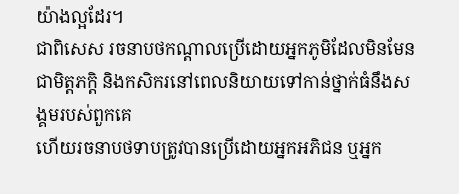យ៉ាងល្អដែរ។
ជាពិសេស រចនាបថកណ្តាលប្រើដោយអ្នកភូមិដែលមិនមែនជាមិត្តភក្តិ និងកសិករនៅពេលនិយាយទៅកាន់ថ្នាក់ធំនឹងសង្គមរបស់ពួកគេ
ហើយរចនាបថទាបត្រូវបានប្រើដោយអ្នកអភិជន ឬអ្នក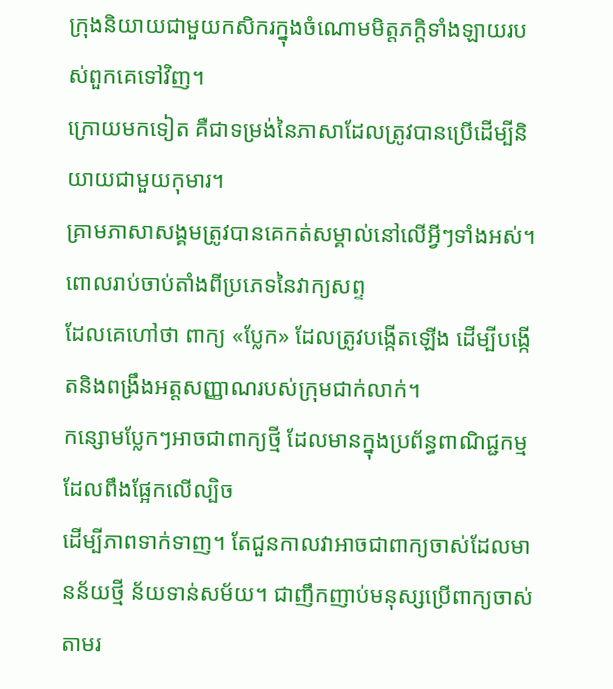ក្រុងនិយាយជាមួយកសិករក្នុងចំណោមមិត្តភក្តិទាំងឡាយរបស់ពួកគេទៅវិញ។
ក្រោយមកទៀត គឺជាទម្រង់នៃភាសាដែលត្រូវបានប្រើដើម្បីនិយាយជាមួយកុមារ។
គ្រាមភាសាសង្គមត្រូវបានគេកត់សម្គាល់នៅលើអ្វីៗទាំងអស់។ ពោលរាប់ចាប់តាំងពីប្រភេទនៃវាក្យសព្ទ
ដែលគេហៅថា ពាក្យ «ប្លែក» ដែលត្រូវបង្កើតឡើង ដើម្បីបង្កើតនិងពង្រឹងអត្តសញ្ញាណរបស់ក្រុមជាក់លាក់។
កន្សោមប្លែកៗអាចជាពាក្យថ្មី ដែលមានក្នុងប្រព័ន្ធពាណិជ្ជកម្មដែលពឹងផ្អែកលើល្បិច
ដើម្បីភាពទាក់ទាញ។ តែជួនកាលវាអាចជាពាក្យចាស់ដែលមានន័យថ្មី ន័យទាន់សម័យ។ ជាញឹកញាប់មនុស្សប្រើពាក្យចាស់តាមរ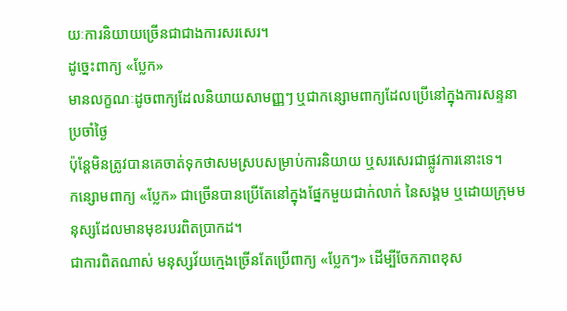យៈការនិយាយច្រើនជាជាងការសរសេរ។
ដូច្នេះពាក្យ «ប្លែក»
មានលក្ខណៈដូចពាក្យដែលនិយាយសាមញ្ញៗ ឬជាកន្សោមពាក្យដែលប្រើនៅក្នុងការសន្ទនាប្រចាំថ្ងៃ
ប៉ុន្ដែមិនត្រូវបានគេចាត់ទុកថាសមស្របសម្រាប់ការនិយាយ ឬសរសេរជាផ្លូវការនោះទេ។
កន្សោមពាក្យ «ប្លែក» ជាច្រើនបានប្រើតែនៅក្នុងផ្នែកមួយជាក់លាក់ នៃសង្គម ឬដោយក្រុមមនុស្សដែលមានមុខរបរពិតប្រាកដ។
ជាការពិតណាស់ មនុស្សវ័យក្មេងច្រើនតែប្រើពាក្យ «ប្លែកៗ» ដើម្បីចែកភាពខុស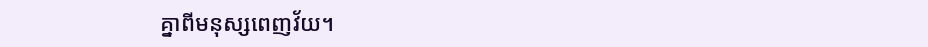គ្នាពីមនុស្សពេញវ័យ។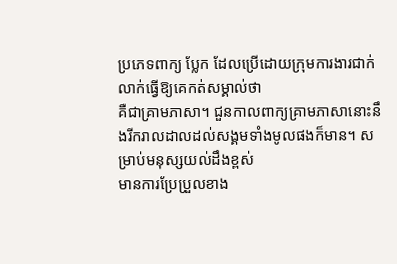ប្រភេទពាក្យ ប្លែក ដែលប្រើដោយក្រុមការងារជាក់លាក់ធ្វើឱ្យគេកត់សម្គាល់ថា
គឺជាគ្រាមភាសា។ ជួនកាលពាក្យគ្រាមភាសានោះនឹងរីករាលដាលដល់សង្គមទាំងមូលផងក៏មាន។ សម្រាប់មនុស្សយល់ដឹងខ្ពស់
មានការប្រែប្រួលខាង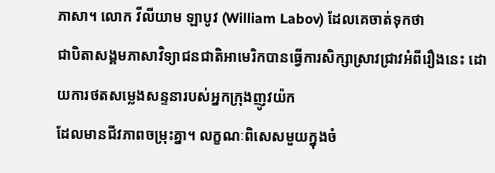ភាសា។ លោក វីលីយាម ឡាបូវ (William Labov) ដែលគេចាត់ទុកថា
ជាបិតាសង្គមភាសាវិទ្យាជនជាតិអាមេរិកបានធ្វើការសិក្សាស្រាវជ្រាវអំពីរឿងនេះ ដោយការថតសម្លេងសន្ទនារបស់អ្នកក្រុងញូវយ៉ក
ដែលមានជីវភាពចម្រុះគ្នា។ លក្ខណៈពិសេសមួយក្នុងចំ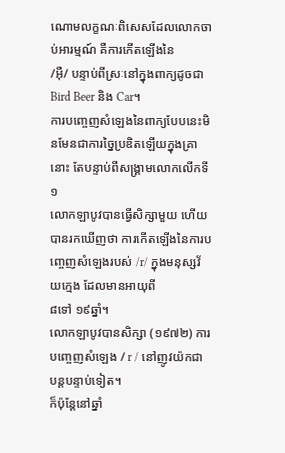ណោមលក្ខណៈពិសេសដែលលោកចាប់អារម្មណ៍ គឺការកើតឡើងនៃ
/អ៊ឺ/ បន្ទាប់ពីស្រៈនៅក្នុងពាក្យដូចជា Bird Beer និង Car។
ការបញ្ចេញសំឡេងនៃពាក្យបែបនេះមិនមែនជាការច្នៃប្រឌិតឡើយក្នុងគ្រានោះ តែបន្ទាប់ពីសង្គ្រាមលោកលើកទី១
លោកឡាបូវបានធ្វើសិក្សាមួយ ហើយបានរកឃើញថា ការកើតឡើងនៃការបញ្ចេញសំឡេងរបស់ /r/ ក្នុងមនុស្សវ័យក្មេង ដែលមានអាយុពី
៨ទៅ ១៩ឆ្នាំ។
លោកឡាបូវបានសិក្សា (១៩៧២) ការបញ្ចេញសំឡេង / r / នៅញូវយ៉កជាបន្តបន្ទាប់ទៀត។
ក៏ប៉ុន្តែនៅឆ្នាំ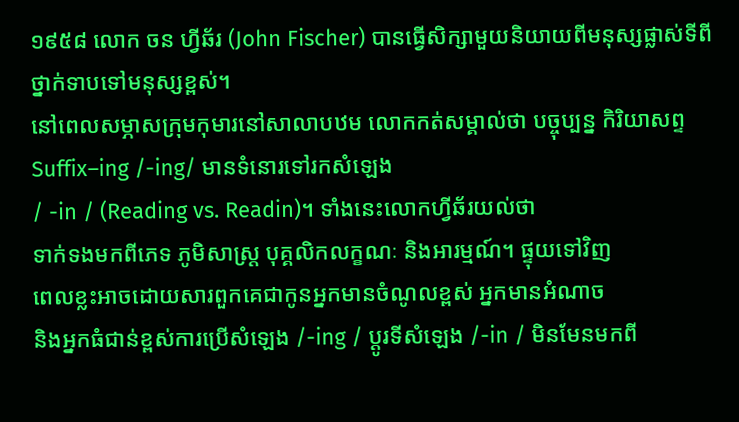១៩៥៨ លោក ចន ហ្វីឆ័រ (John Fischer) បានធ្វើសិក្សាមួយនិយាយពីមនុស្សផ្លាស់ទីពីថ្នាក់ទាបទៅមនុស្សខ្ពស់។
នៅពេលសម្ភាសក្រុមកុមារនៅសាលាបឋម លោកកត់សម្គាល់ថា បច្ចុប្បន្ន កិរិយាសព្ទ Suffix–ing /-ing/ មានទំនោរទៅរកសំឡេង
/ -in / (Reading vs. Readin)។ ទាំងនេះលោកហ្វីឆ័រយល់ថា
ទាក់ទងមកពីភេទ ភូមិសាស្រ្ដ បុគ្គលិកលក្ខណៈ និងអារម្មណ៍។ ផ្ទុយទៅវិញ
ពេលខ្លះអាចដោយសារពួកគេជាកូនអ្នកមានចំណូលខ្ពស់ អ្នកមានអំណាច
និងអ្នកធំជាន់ខ្ពស់ការប្រើសំឡេង /-ing / ប្ដូរទីសំឡេង /-in / មិនមែនមកពី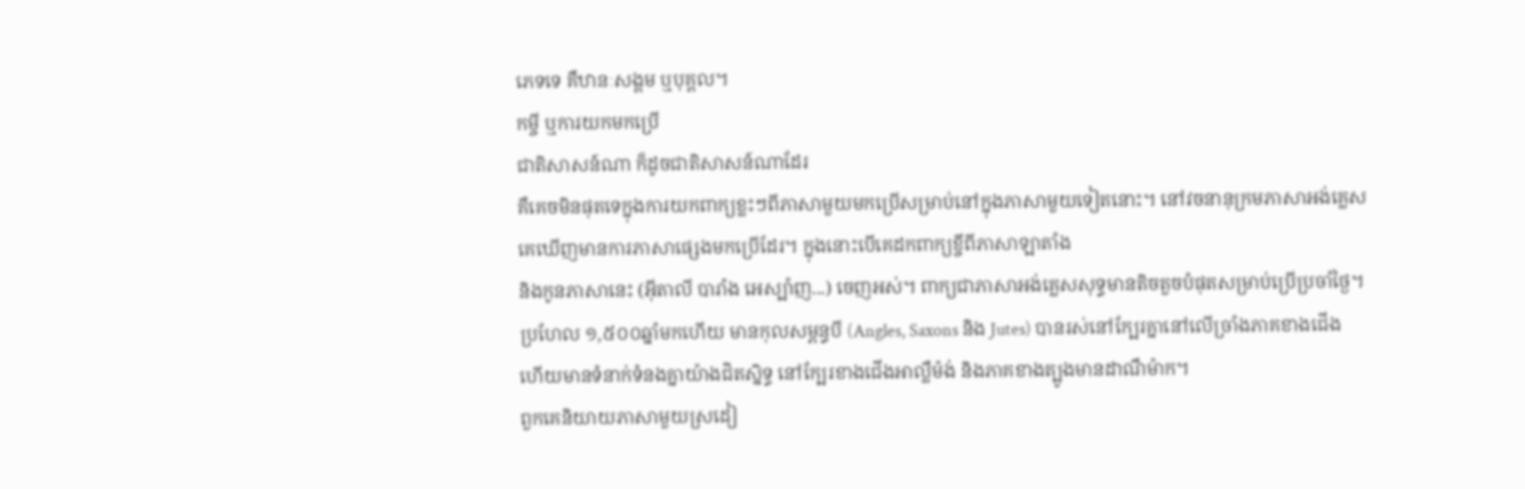ភេទទេ គឺឋានៈសង្គម ឬបុគ្គល។
កម្ចី ឬការយកមកប្រើ
ជាតិសាសន៍ណា ក៏ដូចជាតិសាសន៍ណាដែរ
គឺគេចមិនផុតទេក្នុងការយកពាក្យខ្លះៗពីភាសាមួយមកប្រើសម្រាប់នៅក្នុងភាសាមួយទៀតនោះ។ នៅវចនានុក្រមភាសាអង់គ្លេស
គេឃើញមានការភាសាផ្សេងមកប្រើដែរ។ ក្នុងនោះបើគេដកពាក្យខ្ចីពីភាសាឡាតាំង
និងកូនភាសានេះ (អ៊ីតាលី បារាំង អេស្ប៉ាញ...) ចេញអស់។ ពាក្យជាភាសាអង់គ្លេសសុទ្ធមានតិចតួចបំផុតសម្រាប់ប្រើប្រចាំថ្ងៃ។
ប្រហែល ១,៥០០ឆ្នាំមកហើយ មានកុលសម្ពន្ធបី (Angles, Saxons និង Jutes) បានរស់នៅក្បែរគ្នានៅលើច្រាំងភាគខាងជើង
ហើយមានទំនាក់ទំនងគ្នាយ៉ាងជិតស្និទ្ធ នៅក្បែរខាងជើងអាល្លឺម៉ង់ និងភាគខាងត្បូងមានដាណឺម៉ាក។
ពួកគេនិយាយភាសាមួយស្រដៀ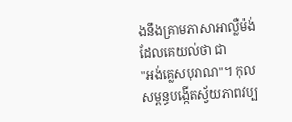ងនឹងគ្រាមភាសាអាល្លឺម៉ង់ ដែលគេយល់ថា ជា
"អង់គ្លេសបុរាណ"។ កុលសម្ពន្ធបង្កើតស្វ័យភាពវប្ប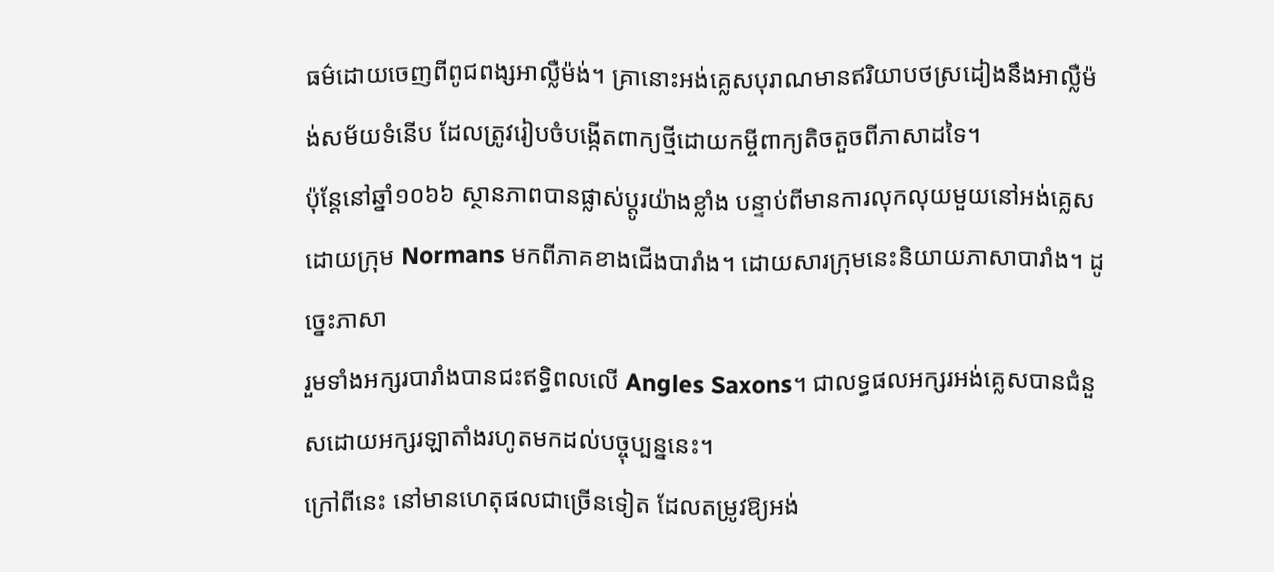ធម៌ដោយចេញពីពូជពង្សអាល្លឺម៉ង់។ គ្រានោះអង់គ្លេសបុរាណមានឥរិយាបថស្រដៀងនឹងអាល្លឺម៉ង់សម័យទំនើប ដែលត្រូវរៀបចំបង្កើតពាក្យថ្មីដោយកម្ចីពាក្យតិចតួចពីភាសាដទៃ។
ប៉ុន្តែនៅឆ្នាំ១០៦៦ ស្ថានភាពបានផ្លាស់ប្ដូរយ៉ាងខ្លាំង បន្ទាប់ពីមានការលុកលុយមួយនៅអង់គ្លេស
ដោយក្រុម Normans មកពីភាគខាងជើងបារាំង។ ដោយសារក្រុមនេះនិយាយភាសាបារាំង។ ដូច្នេះភាសា
រួមទាំងអក្សរបារាំងបានជះឥទ្ធិពលលើ Angles Saxons។ ជាលទ្ធផលអក្សរអង់គ្លេសបានជំនួសដោយអក្សរឡាតាំងរហូតមកដល់បច្ចុប្បន្ននេះ។
ក្រៅពីនេះ នៅមានហេតុផលជាច្រើនទៀត ដែលតម្រូវឱ្យអង់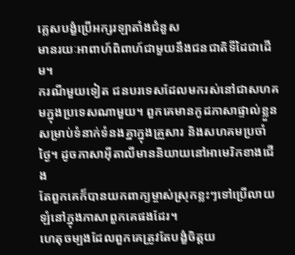គ្លេសបង្ខំប្រើអក្សរឡាតាំងជំនួស
មានរយៈអាពាហ៍ពិពាហ៍ជាមួយនឹងជនជាតិទីដៃជាដើម។
ករណីមួយទៀត ជនបរទេសដែលមករស់នៅជាសហគមក្នុងប្រទេសណាមួយ។ ពួកគេមានកូដភាសាផ្ទាល់ខ្លួន
សម្រាប់ទំនាក់ទំនងគ្នាក្នុងគ្រួសារ និងសហគមប្រចាំថ្ងៃ។ ដូចភាសាអ៊ីតាលីមាននិយាយនៅអាមេរិកខាងជើង
តែពួកគេក៏បានយកពាក្យម្ចាស់ស្រុកខ្លះៗទៅប្រើលាយឡំនៅក្នុងភាសាពួកគេផងដែរ។
ហេតុចម្បងដែលពួកគេត្រូវតែបង្ខំចិត្តយ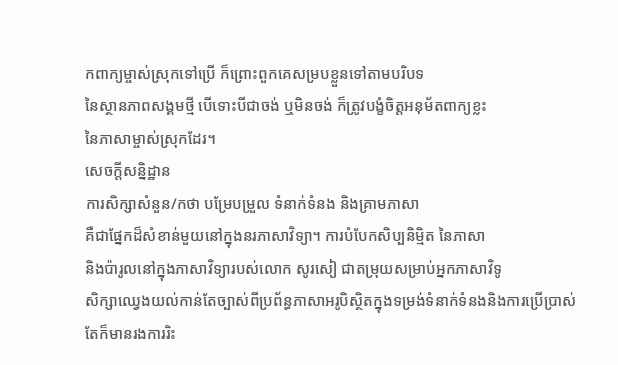កពាក្យម្ចាស់ស្រុកទៅប្រើ ក៏ព្រោះពួកគេសម្របខ្លួនទៅតាមបរិបទ
នៃស្ថានភាពសង្គមថ្មី បើទោះបីជាចង់ ឬមិនចង់ ក៏ត្រូវបង្ខំចិត្តអនុម័តពាក្យខ្លះ
នៃភាសាម្ចាស់ស្រុកដែរ។
សេចក្ដីសន្និដ្ឋាន
ការសិក្សាសំនួន/កថា បម្រែបម្រួល ទំនាក់ទំនង និងគ្រាមភាសា
គឺជាផ្នែកដ៏សំខាន់មួយនៅក្នុងនរភាសាវិទ្យា។ ការបំបែកសិប្បនិម្មិត នៃភាសា
និងប៉ារូលនៅក្នុងភាសាវិទ្យារបស់លោក សូរសៀ ជាតម្រុយសម្រាប់អ្នកភាសាវិទូ
សិក្សាឈ្វេងយល់កាន់តែច្បាស់ពីប្រព័ន្ធភាសាអរូបិស្ថិតក្នុងទម្រង់ទំនាក់ទំនងនិងការប្រើប្រាស់
តែក៏មានរងការរិះ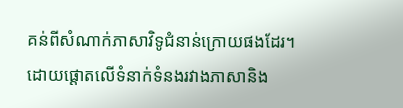គន់ពីសំណាក់ភាសាវិទូជំនាន់ក្រោយផងដែរ។ ដោយផ្តោតលើទំនាក់ទំនងរវាងភាសានិង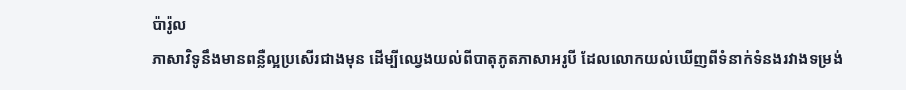ប៉ារ៉ូល
ភាសាវិទូនឹងមានពន្លឺល្អប្រសើរជាងមុន ដើម្បីឈ្វេងយល់ពីបាតុភូតភាសាអរូបី ដែលលោកយល់ឃើញពីទំនាក់ទំនងរវាងទម្រង់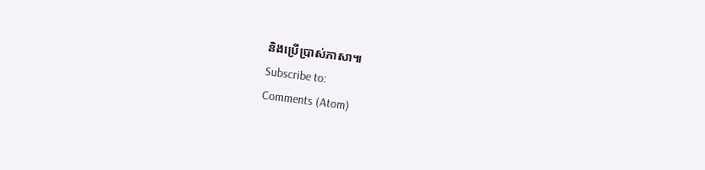និងប្រើប្រាស់ភាសា៕
Subscribe to:
Comments (Atom)